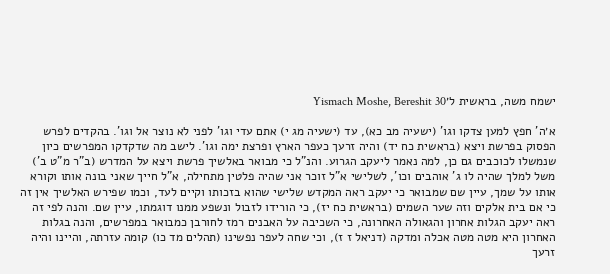ישמח משה, בראשית ל׳Yismach Moshe, Bereshit 30

א׳ה' חפץ למען צדקו וגו' (ישעיה מב כא), עד (ישעיה מג י) אתם עדי וגו' לפני לא נוצר אל וגו'. בהקדים לפרש הפסוק בפרשת ויצא (בראשית כח יד) והיה זרעך כעפר הארץ ופרצת ימה וגו'. לישב מה שדקדקו המפרשים כיון שנמשלו לכוכבים גם כן, למה נאמר ליעקב הגרוע. והנ"ל כי מבואר באלשיך פרשת ויצא על המדרש (ב"ר מ"ט ב') משל למלך שהיה לו ג' אוהבים וכו', לשלישי א"ל זוכר אני שהיה פלטין מתחילה, א"ל חייך שאני בונה אותו וקורא אותו על שמך, עיין שם שמבואר כי יעקב ראה המקדש שלישי שהוא בזכותו וקיים לעד, וכמו שפירש האלשיך אין זה כי אם בית אלקים וזה שער השמים (בראשית כח יז), כי הורידו לזבול ונשפע ממנו דוגמתו, עיין שם. והנה לפי זה ראה יעקב הגלות אחרון והגאולה האחרונה, כי השכיבה על האבנים רמז לחורבן כמבואר במפרשים, והנה בגלות האחרון היא מטה מטה אכלה ומדקה (דניאל ז ז), וכי שחה לעפר נפשינו (תהלים מד כו) קומה עזרתה, והיינו והיה זרעך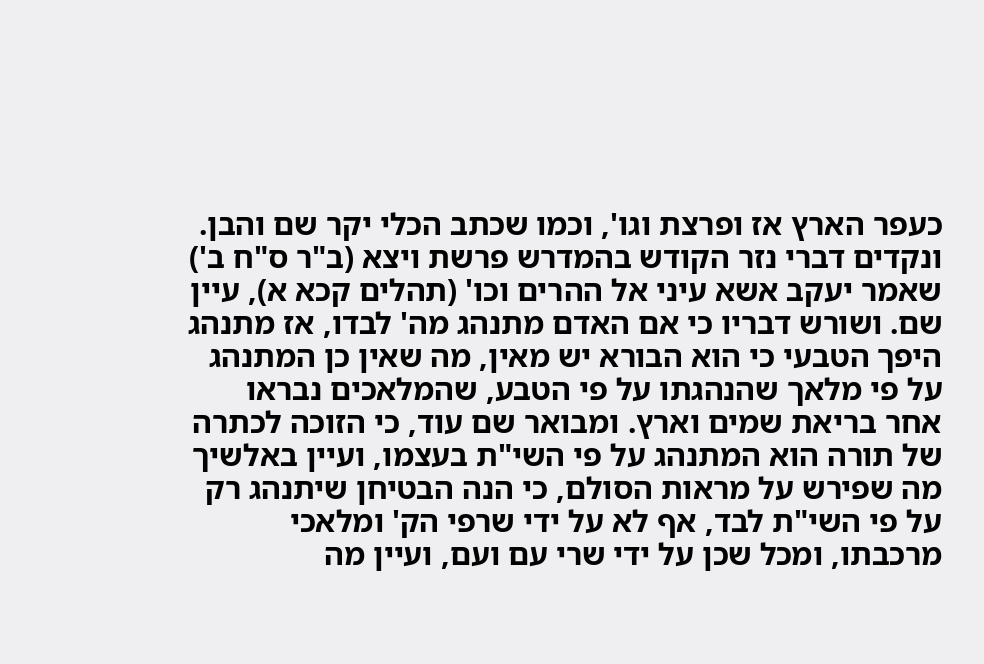כעפר הארץ אז ופרצת וגו', וכמו שכתב הכלי יקר שם והבן. ונקדים דברי נזר הקודש בהמדרש פרשת ויצא (ב"ר ס"ח ב') שאמר יעקב אשא עיני אל ההרים וכו' (תהלים קכא א), עיין שם. ושורש דבריו כי אם האדם מתנהג מה' לבדו, אז מתנהג היפך הטבעי כי הוא הבורא יש מאין, מה שאין כן המתנהג על פי מלאך שהנהגתו על פי הטבע, שהמלאכים נבראו אחר בריאת שמים וארץ. ומבואר שם עוד, כי הזוכה לכתרה של תורה הוא המתנהג על פי השי"ת בעצמו, ועיין באלשיך מה שפירש על מראות הסולם, כי הנה הבטיחן שיתנהג רק על פי השי"ת לבד, אף לא על ידי שרפי הק' ומלאכי מרכבתו, ומכל שכן על ידי שרי עם ועם, ועיין מה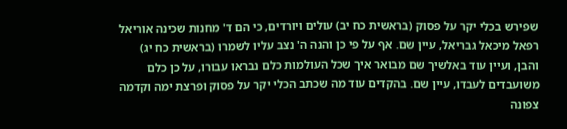שפירש בכלי יקר על פסוק (בראשית כח יב) עולים ויורדים, כי הם ד' מחנות שכינה אוריאל רפאל מיכאל גבריאל, עיין שם. אף על פי כן והנה ה' נצב עליו לשמרו (בראשית כח יג) והבן, ועיין עוד באלשיך שם מבואר איך שכל העולמות כלם נבראו עבורו, על כן כלם משועבדים לעבדו, עיין שם. בהקדים עוד מה שכתב הכלי יקר על פסוק ופרצת ימה וקדמה צפונה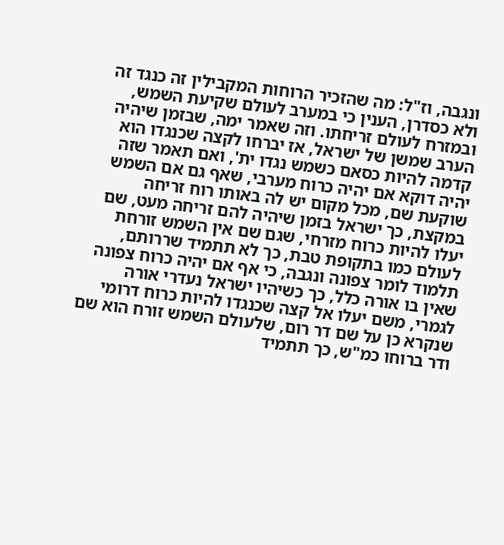ונגבה, וז"ל: מה שהזכיר הרוחות המקבילין זה כנגד זה ולא כסדרן, הענין כי במערב לעולם שקיעת השמש, ובמזרח לעולם זריחתו. וזה שאמר ימה, שבזמן שיהיה הערב שמשן של ישראל, אז יברחו לקצה שכנגדו הוא קדמה להיות כסאם כשמש נגדו ית', ואם תאמר שזה יהיה דוקא אם יהיה כרוח מערבי, שאף גם אם השמש שוקעת שם, מכל מקום יש לה באותו רוח זריחה במקצת, כך ישראל בזמן שיהיה להם זריחה מעט, שם יעלו להיות כרוח מזרחי, שגם שם אין השמש זורחת לעולם כמו בתקופת טבת, כך לא תתמיד שררותם, תלמוד לומר צפונה ונגבה, כי אף אם יהיה כרוח צפונה שאין בו אורה כלל, כך כשיהיו ישראל נעדרי אורה לגמרי, משם יעלו אל קצה שכנגדו להיות כרוח דרומי שנקרא כן על שם דר רום, שלעולם השמש זורח הוא שם ודר ברוחו כמ"ש, כך תתמיד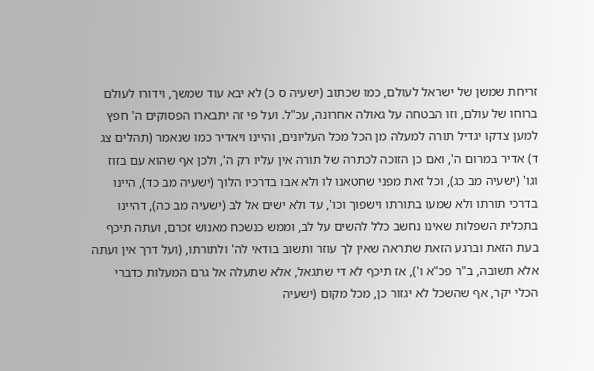זריחת שמשן של ישראל לעולם, כמו שכתוב (ישעיה ס כ) לא יבא עוד שמשך, וידורו לעולם ברוחו של עולם, וזו הבטחה על גאולה אחרונה, עכ"ל. ועל פי זה יתבארו הפסוקים ה' חפץ למען צדקו יגדיל תורה למעלה מן הכל מכל העליונים, והיינו ויאדיר כמו שנאמר (תהלים צג ד) אדיר במרום ה', ואם כן הזוכה לכתרה של תורה אין עליו רק ה', ולכן אף שהוא עם בזוז וגו' (ישעיה מב כג), וכל זאת מפני שחטאנו לו ולא אבו בדרכיו הלוך (ישעיה מב כד), היינו בדרכי תורתו ולא שמעו בתורתו וישפוך וכו', עד ולא ישים אל לב (ישעיה מב כה), דהיינו בתכלית השפלות שאינו נחשב כלל להשים על לב, וממש כנשכח מאנוש זכרם, ועתה תיכף בעת הזאת וברגע הזאת שתראה שאין לך עוזר ותשוב בודאי לה' ולתורתו, (ועל דרך אין ועתה אלא תשובה, ב"ר פכ"א ו'), אז תיכף לא די שתגאל, אלא שתעלה אל גרם המעלות כדברי הכלי יקר, אף שהשכל לא יגזור כן, מכל מקום (ישעיה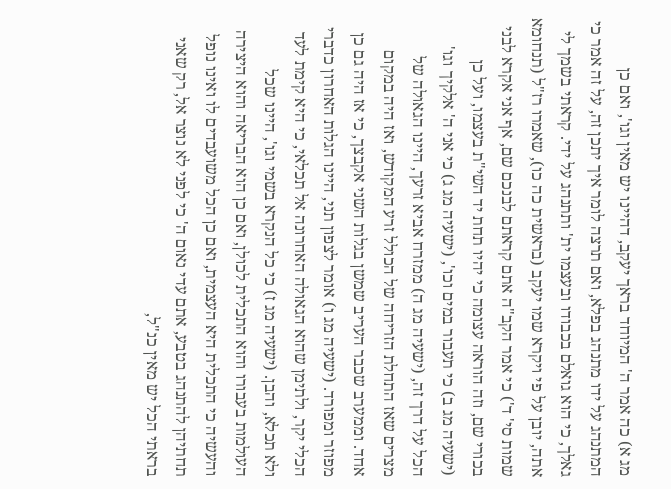מג א) כה אמר ה' המיוחד בראך יעקב, דהיינו יש מאין וגו', ואם כן המתנהג על ידו מתנהג בפלא, ואם תרצה לומר איך יתכן זה, על זה אמר כי גאלך, כי הוא גואלם בכבודו ובעצמו ית' ותתנהג על ידי. קראתי בשמך לי אתה, יובן על פי ויקרא שמו יעקב (בראשית כה כו), שאמרו רז"ל (תנחומא שמות סי' ד') כי אמר הקב"ה אתם קראתם לבנכם שם, אף אני אקרא לבני בכורי שם, וזה הוראה עצומה כי יהיו תחת יד השי"ת בעצמו, ועל כן (ישעיה מג ב) כי תעבור במים וכו', (ישעיה מג ג) כי אני ה' אלקיך וגו' הכל על דרך זה, (ישעיה מג ה) ממזרח אביא זרעך, היינו הגאולה של מצרים שאז התחלת הזריחה של הכולל זרע המקודש, ואז היה במקום אחד. וממערב שכבר העריב שמשן בגלות השני אקבצך, כי אז היה גם כן מפוזר ומפורד. (ישעיה מג ו) אומר לצפון תני, היינו הגלות האחרון כדברי הכלי יקר, ולתימן שהוא הגאולה האחרונה אל תכלאי, כי היא קימת לעד ולא תכלא, והבן. (ישעיה מג ז) כי כל הנקרא בשמי וגו', היינו שכל העולמות בעבורו והוא התכלית לכולן, ואם כן הוא הבריאה והוא היצירה והעשיה כי התכלית היא העצמית, ואם כן הכל משועבדים לו ואינו נופל תחתיהן להתנהג בטבע, אתם עדי נאום ה' כי לפני לא נוצר אל, רק שאני בראתי הכל יש מאין כנ"ל,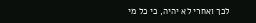לכך ואחרי לא יהיה, כי כל מי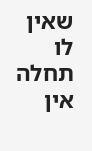שאין לו תחלה אין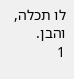לו תכלה, והבן.
1